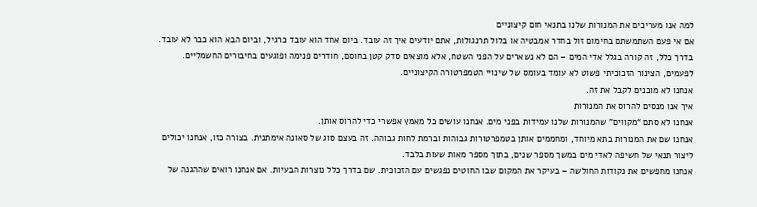למה אנו מעריכים את המנורות שלנו בתנאי חום קיצוניים
אם אי פעם השתמשתם בחימום זול בחדר אמבטיה או בלול תרנגולות, אתם יודעים איך זה עובד. ביום אחד הוא עובד כרגיל, וביום הבא הוא כבר לא עובד.
בדרך כלל, זה קורה בגלל אדי המים – הם לא נשארים על הפני השטח, אלא מוצאים סדק קטן בחוסם, חודרים פנימה ופוגעים בחיבורים החשמליים. לפעמים, הצינור הזכוכיתי פשוט לא עומד בעומס של שינויי הטמפרטורה הקיצוניים.
אנחנו לא מוכנים לקבל את זה.
איך אנו מנסים להרוס את המנורות
אנחנו לא סתם “מקווים” שהמנורות שלנו עמידות בפני מים. אנחנו עושים כל מאמץ אפשרי כדי להרוס אותן.
אנחנו שם את המנורות בתא מיוחד, ומחממים אותן בטמפרטורות גבוהות וברמת לחות גבוהה. זה בעצם סוג של סאונה אימתנית. בצורה כזו, אנחנו יכולים ליצור תנאי של חשיפה לאדי מים במשך מספר שנים, בתוך מספר מאות שעות בלבד.
אנחנו מחפשים את נקודות החולשה – בעיקר את המקום שבו החוטים נפגשים עם הזכוכית. שם בדרך כלל נוצרות הבעיות. אם אנחנו רואים שההגנה של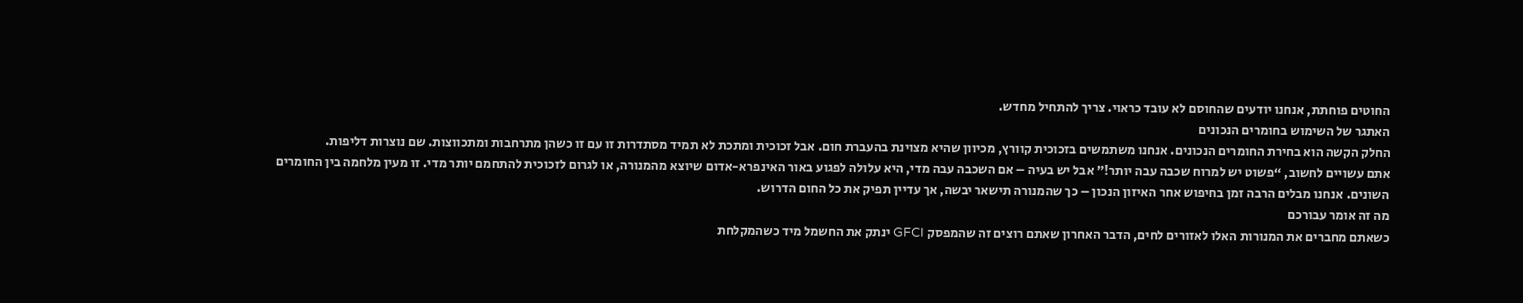החוטים פוחתת, אנחנו יודעים שהחוסם לא עובד כראוי. צריך להתחיל מחדש.
האתגר של השימוש בחומרים הנכונים
החלק הקשה הוא בחירת החומרים הנכונים. אנחנו משתמשים בזכוכית קוורץ, מכיוון שהיא מצוינת בהעברת חום. אבל זכוכית ומתכת לא תמיד מסתדרות זו עם זו כשהן מתרחבות ומתכווצות. שם נוצרות דליפות.
אתם עשויים לחשוב, “פשוט יש למרוח שכבה עבה יותר!” אבל יש בעיה – אם השכבה עבה מדי, היא עלולה לפגוע באור האינפרא-אדום שיוצא מהמנורה, או לגרום לזכוכית להתחמם יותר מדי. זו מעין מלחמה בין החומרים השונים. אנחנו מבלים הרבה זמן בחיפוש אחר האיזון הנכון – כך שהמנורה תישאר יבשה, אך עדיין תפיק את כל החום הדרוש.
מה זה אומר עבורכם
כשאתם מחברים את המנורות האלו לאזורים לחים, הדבר האחרון שאתם רוצים זה שהמפסק GFCI ינתק את החשמל מיד כשהמקלחת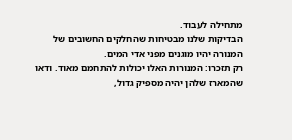מתחילה לעבוד.
הבדיקות שלנו מבטיחות שהחלקים החשובים של המנורה יהיו מוגנים מפני אדי המים.
רק תזכרו: המנורות האלו יכולות להתחמם מאוד. ודאו שהמארז שלהן יהיה מספיק גדול,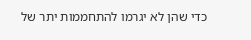כדי שהן לא יגרמו להתחממות יתר של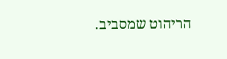הריהוט שמסביב.